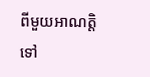ពីមួយអាណត្តិទៅ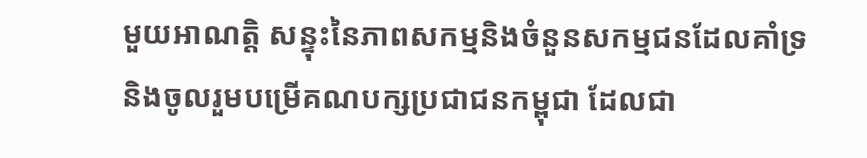មួយអាណត្តិ សន្ទុះនៃភាពសកម្មនិងចំនួនសកម្មជនដែលគាំទ្រនិងចូលរួមបម្រើគណបក្សប្រជាជនកម្ពុជា ដែលជា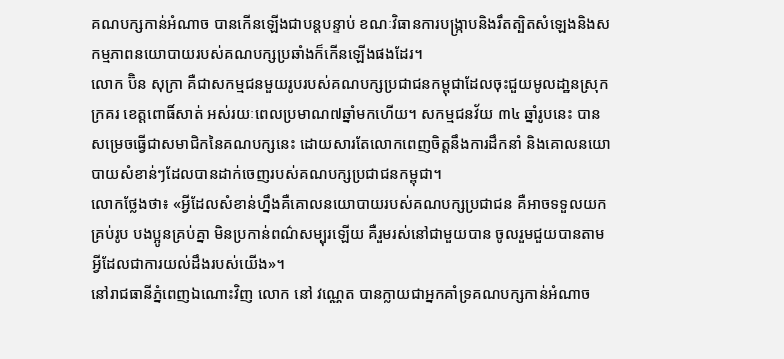គណបក្សកាន់អំណាច បានកើនឡើងជាបន្តបន្ទាប់ ខណៈវិធានការបង្ក្រាបនិងរឹតត្បិតសំឡេងនិងសកម្មភាពនយោបាយរបស់គណបក្សប្រឆាំងក៏កើនឡើងផងដែរ។
លោក ប៊ិន សុក្រា គឺជាសកម្មជនមួយរូបរបស់គណបក្សប្រជាជនកម្ពុជាដែលចុះជួយមូលដា្ឋនស្រុកក្រគរ ខេត្តពោធិ៍សាត់ អស់រយៈពេលប្រមាណ៧ឆ្នាំមកហើយ។ សកម្មជនវ័យ ៣៤ ឆ្នាំរូបនេះ បានសម្រេចធ្វើជាសមាជិកនៃគណបក្សនេះ ដោយសារតែលោកពេញចិត្តនឹងការដឹកនាំ និងគោលនយោបាយសំខាន់ៗដែលបានដាក់ចេញរបស់គណបក្សប្រជាជនកម្ពុជា។
លោកថ្លែងថា៖ «អ្វីដែលសំខាន់ហ្នឹងគឺគោលនយោបាយរបស់គណបក្សប្រជាជន គឺអាចទទួលយកគ្រប់រូប បងប្អូនគ្រប់គ្នា មិនប្រកាន់ពណ៌សម្បុរឡើយ គឺរួមរស់នៅជាមួយបាន ចូលរួមជួយបានតាមអ្វីដែលជាការយល់ដឹងរបស់យើង»។
នៅរាជធានីភ្នំពេញឯណោះវិញ លោក នៅ វណ្ណេត បានក្លាយជាអ្នកគាំទ្រគណបក្សកាន់អំណាច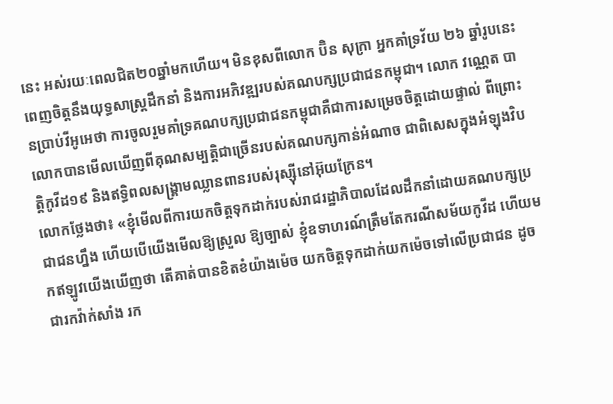នេះ អស់រយៈពេលជិត២០ឆ្នាំមកហើយ។ មិនខុសពីលោក ប៊ិន សុក្រា អ្នកគាំទ្រវ័យ ២៦ ឆ្នាំរូបនេះ ពេញចិត្តនឹងយុទ្ធសាស្រ្តដឹកនាំ និងការអភិវឌ្ឍរបស់គណបក្សប្រជាជនកម្ពុជា។ លោក វណ្ណេត បានប្រាប់វីអូអេថា ការចូលរួមគាំទ្រគណបក្សប្រជាជនកម្ពុជាគឺជាការសម្រេចចិត្តដោយផ្ទាល់ ពីព្រោះលោកបានមើលឃើញពីគុណសម្បត្តិជាច្រើនរបស់គណបក្សកាន់អំណាច ជាពិសេសក្នុងអំឡុងវិបត្តិកូវីដ១៩ និងឥទ្ធិពលសង្គ្រាមឈ្លានពានរបស់រុស្ស៊ីនៅអ៊ុយក្រែន។
លោកថ្លែងថា៖ «ខ្ញុំមើលពីការយកចិត្តទុកដាក់របស់រាជរដ្ឋាភិបាលដែលដឹកនាំដោយគណបក្សប្រជាជនហ្នឹង ហើយបើយើងមើលឱ្យស្រួល ឱ្យច្បាស់ ខ្ញុំឧទាហរណ៍ត្រឹមតែករណីសម័យកូវីដ ហើយមកឥឡូវយើងឃើញថា តើគាត់បានខិតខំយ៉ាងម៉េច យកចិត្តទុកដាក់យកម៉េចទៅលើប្រជាជន ដូចជារកវ៉ាក់សាំង រក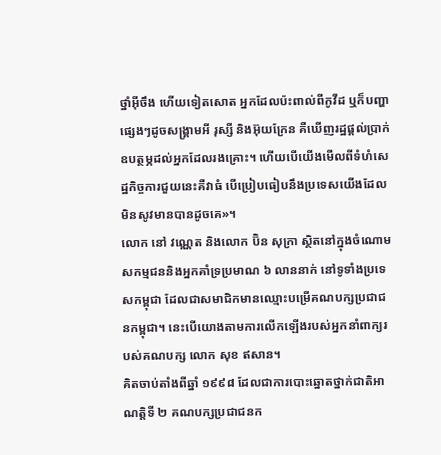ថ្នាំអ៊ីចឹង ហើយទៀតសោត អ្នកដែលប៉ះពាល់ពីកូវីដ ឬក៏បញ្ហាផ្សេងៗដូចសង្រ្គាមអី រុស្សី និងអ៊ុយក្រែន គឺឃើញរដ្ឋផ្តល់ប្រាក់ឧបត្ថម្ភដល់អ្នកដែលរងគ្រោះ។ ហើយបើយើងមើលពីទំហំសេដ្ឋកិច្ចការជួយនេះគឺវាធំ បើប្រៀបធៀបនឹងប្រទេសយើងដែលមិនសូវមានបានដូចគេ»។
លោក នៅ វណ្ណេត និងលោក ប៊ិន សុក្រា ស្ថិតនៅក្នុងចំណោមសកម្មជននិងអ្នកគាំទ្រប្រមាណ ៦ លាននាក់ នៅទូទាំងប្រទេសកម្ពុជា ដែលជាសមាជិកមានឈ្មោះបម្រើគណបក្សប្រជាជនកម្ពុជា។ នេះបើយោងតាមការលើកឡើងរបស់អ្នកនាំពាក្យរបស់គណបក្ស លោក សុខ ឥសាន។
គិតចាប់តាំងពីឆ្នាំ ១៩៩៨ ដែលជាការបោះឆ្នោតថ្នាក់ជាតិអាណត្តិទី ២ គណបក្សប្រជាជនក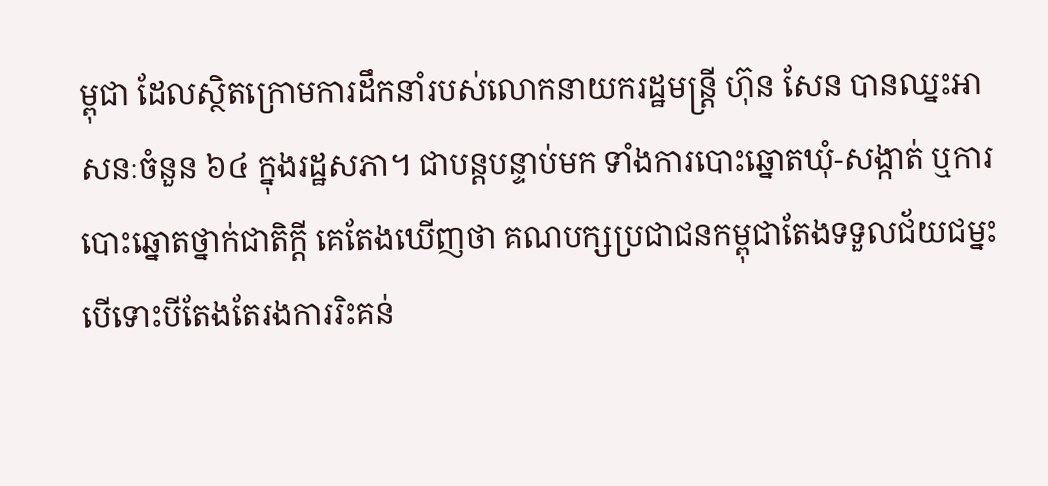ម្ពុជា ដែលស្ថិតក្រោមការដឹកនាំរបស់លោកនាយករដ្ឋមន្ត្រី ហ៊ុន សែន បានឈ្នះអាសនៈចំនួន ៦៤ ក្នុងរដ្ឋសភា។ ជាបន្តបន្ទាប់មក ទាំងការបោះឆ្នោតឃុំ-សង្កាត់ ឬការបោះឆ្នោតថ្នាក់ជាតិក្តី គេតែងឃើញថា គណបក្សប្រជាជនកម្ពុជាតែងទទួលជ័យជម្នះ បើទោះបីតែងតែរងការរិះគន់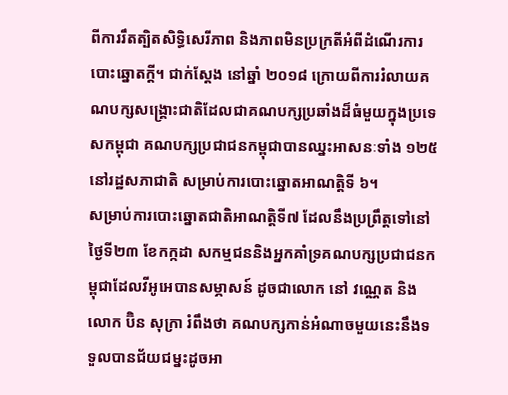ពីការរឹតត្បិតសិទ្ធិសេរីភាព និងភាពមិនប្រក្រតីអំពីដំណើរការបោះឆ្នោតក្តី។ ជាក់ស្តែង នៅឆ្នាំ ២០១៨ ក្រោយពីការរំលាយគណបក្សសង្គ្រោះជាតិដែលជាគណបក្សប្រឆាំងដ៏ធំមួយក្នុងប្រទេសកម្ពុជា គណបក្សប្រជាជនកម្ពុជាបានឈ្នះអាសនៈទាំង ១២៥ នៅរដ្ឋសភាជាតិ សម្រាប់ការបោះឆ្នោតអាណត្តិទី ៦។
សម្រាប់ការបោះឆ្នោតជាតិអាណត្តិទី៧ ដែលនឹងប្រព្រឹត្តទៅនៅថ្ងៃទី២៣ ខែកក្កដា សកម្មជននិងអ្នកគាំទ្រគណបក្សប្រជាជនកម្ពុជាដែលវីអូអេបានសម្ភាសន៍ ដូចជាលោក នៅ វណ្ណេត និងលោក ប៊ិន សុក្រា រំពឹងថា គណបក្សកាន់អំណាចមួយនេះនឹងទទួលបានជ័យជម្នះដូចអា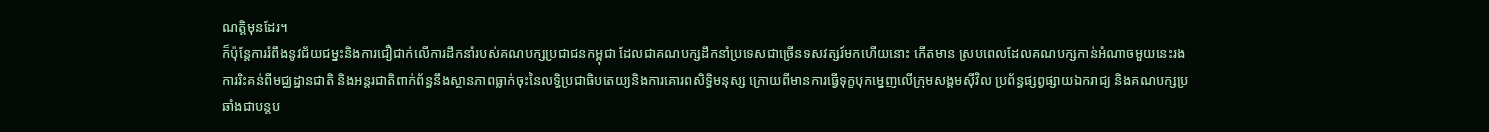ណត្តិមុនដែរ។
ក៏ប៉ុន្តែការរំពឹងនូវជ័យជម្នះនិងការជឿជាក់លើការដឹកនាំរបស់គណបក្សប្រជាជនកម្ពុជា ដែលជាគណបក្សដឹកនាំប្រទេសជាច្រើនទសវត្សរ៍មកហើយនោះ កើតមាន ស្របពេលដែលគណបក្សកាន់អំណាចមួយនេះរងការរិះគន់ពីមជ្ឈដ្ឋានជាតិ និងអន្តរជាតិពាក់ព័ន្ធនឹងស្ថានភាពធ្លាក់ចុះនៃលទ្ធិប្រជាធិបតេយ្យនិងការគោរពសិទ្ធិមនុស្ស ក្រោយពីមានការធ្វើទុក្ខបុកម្នេញលើក្រុមសង្គមស៊ីវិល ប្រព័ន្ធផ្សព្វផ្សាយឯករាជ្យ និងគណបក្សប្រឆាំងជាបន្តប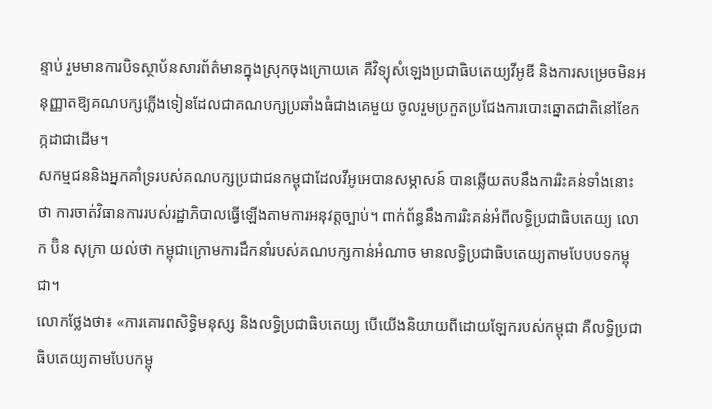ន្ទាប់ រួមមានការបិទស្ថាប័នសារព័ត៌មានក្នុងស្រុកចុងក្រោយគេ គឺវិទ្យុសំឡេងប្រជាធិបតេយ្យវីអូឌី និងការសម្រេចមិនអនុញ្ញាតឱ្យគណបក្សភ្លើងទៀនដែលជាគណបក្សប្រឆាំងធំជាងគេមួយ ចូលរួមប្រកួតប្រជែងការបោះឆ្នោតជាតិនៅខែកក្កដាជាដើម។
សកម្មជននិងអ្នកគាំទ្ររបស់គណបក្សប្រជាជនកម្ពុជាដែលវីអូអេបានសម្ភាសន៍ បានឆ្លើយតបនឹងការរិះគន់ទាំងនោះថា ការចាត់វិធានការរបស់រដ្ឋាភិបាលធ្វើឡើងតាមការអនុវត្តច្បាប់។ ពាក់ព័ន្ធនឹងការរិះគន់អំពីលទ្ធិប្រជាធិបតេយ្យ លោក ប៊ិន សុក្រា យល់ថា កម្ពុជាក្រោមការដឹកនាំរបស់គណបក្សកាន់អំណាច មានលទ្ធិប្រជាធិបតេយ្យតាមបែបបទកម្ពុជា។
លោកថ្លែងថា៖ «ការគោរពសិទ្ធិមនុស្ស និងលទ្ធិប្រជាធិបតេយ្យ បើយើងនិយាយពីដោយឡែករបស់កម្ពុជា គឺលទ្ធិប្រជាធិបតេយ្យតាមបែបកម្ពុ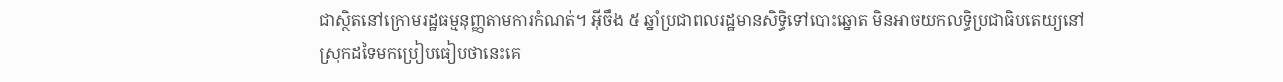ជាសិ្ថតនៅក្រោមរដ្ឋធម្មនុញ្ញតាមការកំណត់។ អ៊ីចឹង ៥ ឆ្នាំប្រជាពលរដ្ឋមានសិទ្ធិទៅបោះឆ្នោត មិនអាចយកលទ្ធិប្រជាធិបតេយ្យនៅស្រុកដទៃមកប្រៀបធៀបថានេះគេ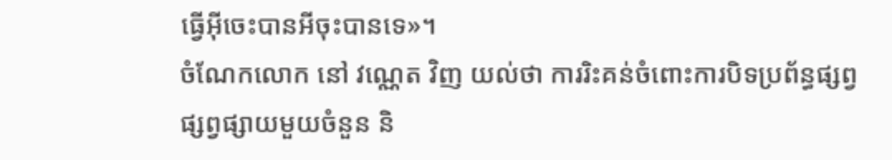ធ្វើអ៊ីចេះបានអីចុះបានទេ»។
ចំណែកលោក នៅ វណ្ណេត វិញ យល់ថា ការរិះគន់ចំពោះការបិទប្រព័ន្ធផ្សព្វផ្សព្វផ្សាយមួយចំនួន និ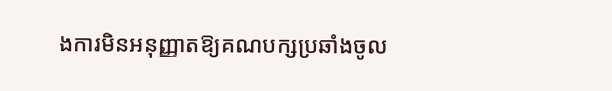ងការមិនអនុញ្ញាតឱ្យគណបក្សប្រឆាំងចូល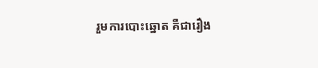រួមការបោះឆ្នោត គឺជារឿង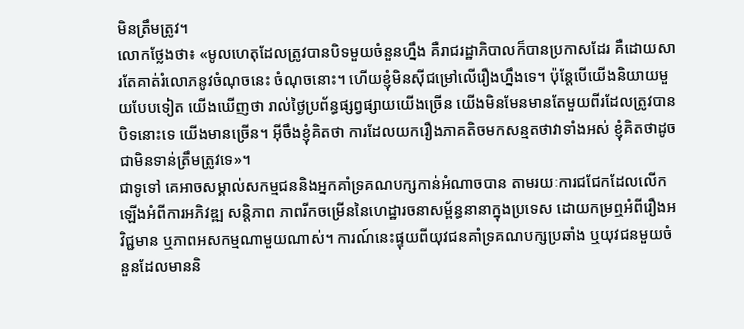មិនត្រឹមត្រូវ។
លោកថ្លែងថា៖ «មូលហេតុដែលត្រូវបានបិទមួយចំនួនហ្នឹង គឺរាជរដ្ឋាភិបាលក៏បានប្រកាសដែរ គឺដោយសារតែគាត់រំលោភនូវចំណុចនេះ ចំណុចនោះ។ ហើយខ្ញុំមិនស៊ីជម្រៅលើរឿងហ្នឹងទេ។ ប៉ុន្តែបើយើងនិយាយមួយបែបទៀត យើងឃើញថា រាល់ថ្ងៃប្រព័ន្ធផ្សព្វផ្សាយយើងច្រើន យើងមិនមែនមានតែមួយពីរដែលត្រូវបានបិទនោះទេ យើងមានច្រើន។ អ៊ីចឹងខ្ញុំគិតថា ការដែលយករឿងភាគតិចមកសន្មតថាវាទាំងអស់ ខ្ញុំគិតថាដូចជាមិនទាន់ត្រឹមត្រូវទេ»។
ជាទូទៅ គេអាចសម្គាល់សកម្មជននិងអ្នកគាំទ្រគណបក្សកាន់អំណាចបាន តាមរយៈការជជែកដែលលើកឡើងអំពីការអភិវឌ្ឍ សន្តិភាព ភាពរីកចម្រើននៃហេដ្ឋារចនាសម្ព័ន្ធនានាក្នុងប្រទេស ដោយកម្រឮអំពីរឿងអវិជ្ជមាន ឬភាពអសកម្មណាមួយណាស់។ ការណ៍នេះផ្ទុយពីយុវជនគាំទ្រគណបក្សប្រឆាំង ឬយុវជនមួយចំនួនដែលមាននិ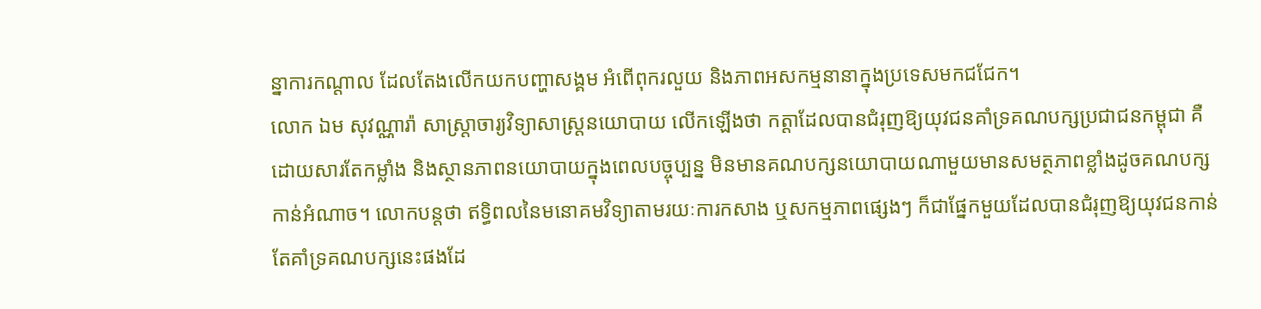ន្នាការកណ្តាល ដែលតែងលើកយកបញ្ហាសង្គម អំពើពុករលួយ និងភាពអសកម្មនានាក្នុងប្រទេសមកជជែក។
លោក ឯម សុវណ្ណារ៉ា សាស្ត្រាចារ្យវិទ្យាសាស្រ្តនយោបាយ លើកឡើងថា កត្តាដែលបានជំរុញឱ្យយុវជនគាំទ្រគណបក្សប្រជាជនកម្ពុជា គឺដោយសារតែកម្លាំង និងស្ថានភាពនយោបាយក្នុងពេលបច្ចុប្បន្ន មិនមានគណបក្សនយោបាយណាមួយមានសមត្ថភាពខ្លាំងដូចគណបក្សកាន់អំណាច។ លោកបន្តថា ឥទ្ធិពលនៃមនោគមវិទ្យាតាមរយៈការកសាង ឬសកម្មភាពផ្សេងៗ ក៏ជាផ្នែកមួយដែលបានជំរុញឱ្យយុវជនកាន់តែគាំទ្រគណបក្សនេះផងដែ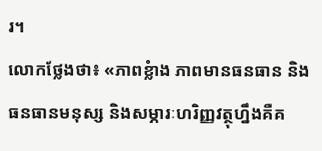រ។
លោកថ្លែងថា៖ «ភាពខ្លំាង ភាពមានធនធាន និងធនធានមនុស្ស និងសម្ភារៈហរិញ្ញវត្ថុហ្នឹងគឺគ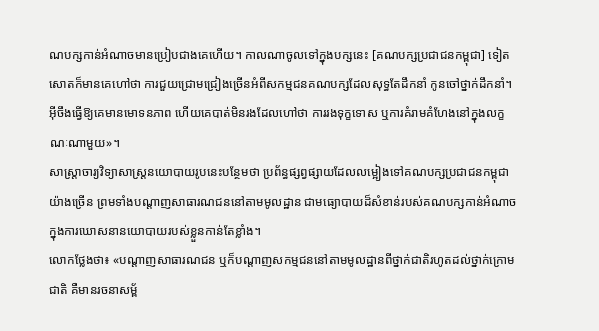ណបក្សកាន់អំណាចមានប្រៀបជាងគេហើយ។ កាលណាចូលទៅក្នុងបក្សនេះ [គណបក្សប្រជាជនកម្ពុជា] ទៀតសោតក៏មានគេហៅថា ការជួយជ្រោមជ្រៀងច្រើនអំពីសកម្មជនគណបក្សដែលសុទ្ធតែដឹកនាំ កូនចៅថ្នាក់ដឹកនាំ។ អ៊ីចឹងធ្វើឱ្យគេមានមោទនភាព ហើយគេបាត់មិនរងដែលហៅថា ការរងទុក្ខទោស ឬការគំរាមគំហែងនៅក្នុងលក្ខណៈណាមួយ»។
សាស្ត្រាចារ្យវិទ្យាសាស្ត្រនយោបាយរូបនេះបន្ថែមថា ប្រព័ន្ធផ្សព្វផ្សាយដែលលម្អៀងទៅគណបក្សប្រជាជនកម្ពុជាយ៉ាងច្រើន ព្រមទាំងបណ្តាញសាធារណជននៅតាមមូលដ្ឋាន ជាមធ្យោបាយដ៏សំខាន់របស់គណបក្សកាន់អំណាចក្នុងការឃោសនានយោបាយរបស់ខ្លួនកាន់តែខ្លាំង។
លោកថ្លែងថា៖ «បណ្តាញសាធារណជន ឬក៏បណ្តាញសកម្មជននៅតាមមូលដ្ឋានពីថ្នាក់ជាតិរហូតដល់ថ្នាក់ក្រោមជាតិ គឺមានរចនាសម្ព័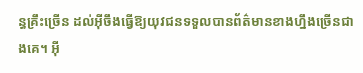ន្ធគ្រឹះច្រើន ដល់អ៊ីចឹងធ្វើឱ្យយុវជនទទួលបានព័ត៌មានខាងហ្នឹងច្រើនជាងគេ។ អ៊ី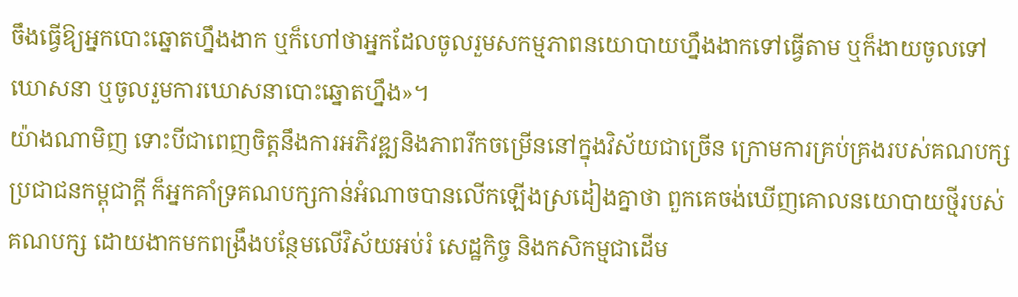ចឹងធ្វើឱ្យអ្នកបោះឆ្នោតហ្នឹងងាក ឬក៏ហៅថាអ្នកដែលចូលរួមសកម្មភាពនយោបាយហ្នឹងងាកទៅធ្វើតាម ឬក៏ងាយចូលទៅឃោសនា ឬចូលរួមការឃោសនាបោះឆ្នោតហ្នឹង»។
យ៉ាងណាមិញ ទោះបីជាពេញចិត្តនឹងការអភិវឌ្ឍនិងភាពរីកចម្រើននៅក្នុងវិស័យជាច្រើន ក្រោមការគ្រប់គ្រងរបស់គណបក្សប្រជាជនកម្ពុជាក្តី ក៏អ្នកគាំទ្រគណបក្សកាន់អំណាចបានលើកឡើងស្រដៀងគ្នាថា ពួកគេចង់ឃើញគោលនយោបាយថ្មីរបស់គណបក្ស ដោយងាកមកពង្រឹងបន្ថែមលើវិស័យអប់រំ សេដ្ឋកិច្ច និងកសិកម្មជាដើម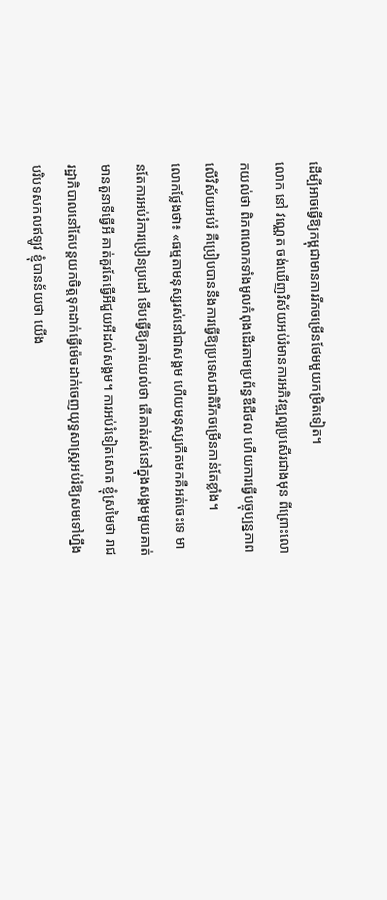ដើម្បីអាចធ្វើឱ្យកម្ពុជាមានការរីកចម្រើនថែមមួយកម្រិតទៀត។
លោក នៅ វណ្ណេត ចង់ឃើញវិស័យអប់រំមានការអភិវឌ្ឍល្អប្រសើរជាងមុន ពីព្រោះលោកយល់ថា ពិភពលោកទាំងមូលកំពុងដើរតាមប្រព័ន្ធឌីជីថល ហើយការធ្វើបច្ចុប្បន្នភាពលើវិស័យអប់រំ គឺប្រៀបបាននឹងការធ្វើឱ្យប្រទេសជាតិរីកចម្រើនកាន់តែខ្លាំង។
លោកថ្លែងថា៖ «ធម្មតាមនុស្សរស់នៅជាសង្គម ហើយមនុស្សកើតមកគឺអត់ចេះទេ មានតែការអប់រំការប្រៀនប្រដៅ ទើបធ្វើឱ្យគាត់យល់ថា តើគាត់រស់នៅក្នុងសង្គមមួយគាត់មានតួនាទីធ្វើអី គាត់គួរតែធ្វើអីជួយអីដល់សង្គម។ ការអប់រំទៀតសោត ខ្ញុំស្រមៃថា រាជរដ្ឋាភិបាលនៅតែបន្តយកចិត្តទុកដាក់ធ្វើម៉េចដាក់ចេញយុទ្ធសាស្ត្រអប់រំឱ្យសមទៅហ្នឹងបរិបទសកលឥឡូវ ខ្ញុំបានន័យថា យើង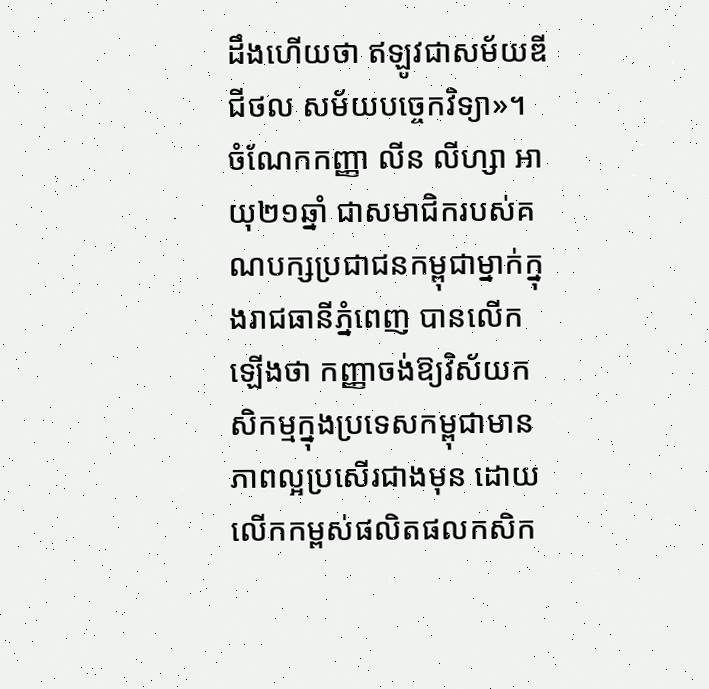ដឹងហើយថា ឥឡូវជាសម័យឌីជីថល សម័យបច្ចេកវិទ្យា»។
ចំណែកកញ្ញា លីន លីហ្សា អាយុ២១ឆ្នាំ ជាសមាជិករបស់គណបក្សប្រជាជនកម្ពុជាម្នាក់ក្នុងរាជធានីភ្នំពេញ បានលើកឡើងថា កញ្ញាចង់ឱ្យវិស័យកសិកម្មក្នុងប្រទេសកម្ពុជាមានភាពល្អប្រសើរជាងមុន ដោយលើកកម្ពស់ផលិតផលកសិក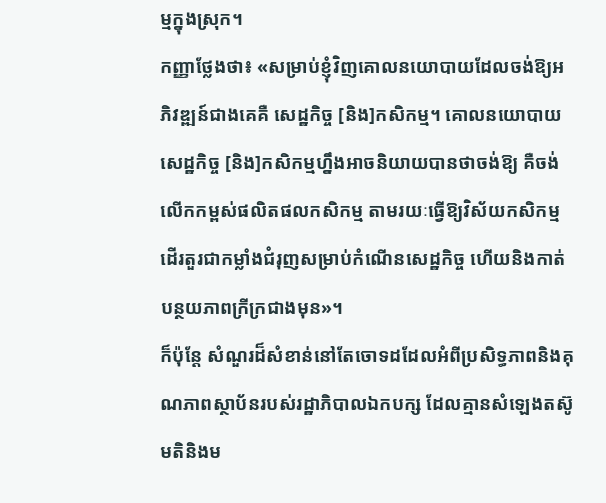ម្មក្នុងស្រុក។
កញ្ញាថ្លែងថា៖ «សម្រាប់ខ្ញុំវិញគោលនយោបាយដែលចង់ឱ្យអភិវឌ្ឍន៍ជាងគេគឺ សេដ្ឋកិច្ច [និង]កសិកម្ម។ គោលនយោបាយសេដ្ឋកិច្ច [និង]កសិកម្មហ្នឹងអាចនិយាយបានថាចង់ឱ្យ គឺចង់លើកកម្ពស់ផលិតផលកសិកម្ម តាមរយៈធ្វើឱ្យវិស័យកសិកម្មដើរតួរជាកម្លាំងជំរុញសម្រាប់កំណើនសេដ្ឋកិច្ច ហើយនិងកាត់បន្ថយភាពក្រីក្រជាងមុន»។
ក៏ប៉ុន្តែ សំណួរដ៏សំខាន់នៅតែចោទដដែលអំពីប្រសិទ្ធភាពនិងគុណភាពស្ថាប័នរបស់រដ្ឋាភិបាលឯកបក្ស ដែលគ្មានសំឡេងតស៊ូមតិនិងម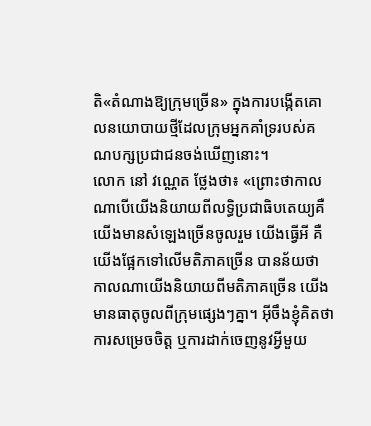តិ«តំណាងឱ្យក្រុមច្រើន» ក្នុងការបង្កើតគោលនយោបាយថ្មីដែលក្រុមអ្នកគាំទ្ររបស់គណបក្សប្រជាជនចង់ឃើញនោះ។
លោក នៅ វណ្ណេត ថ្លែងថា៖ «ព្រោះថាកាលណាបើយើងនិយាយពីលទ្ធិប្រជាធិបតេយ្យគឺយើងមានសំឡេងច្រើនចូលរួម យើងធ្វើអី គឺយើងផ្អែកទៅលើមតិភាគច្រើន បានន័យថា កាលណាយើងនិយាយពីមតិភាគច្រើន យើងមានធាតុចូលពីក្រុមផ្សេងៗគ្នា។ អ៊ីចឹងខ្ញុំគិតថា ការសម្រេចចិត្ត ឬការដាក់ចេញនូវអ្វីមួយ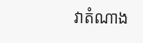វាតំណាង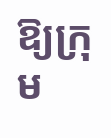ឱ្យក្រុម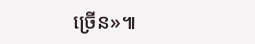ច្រើន»៕